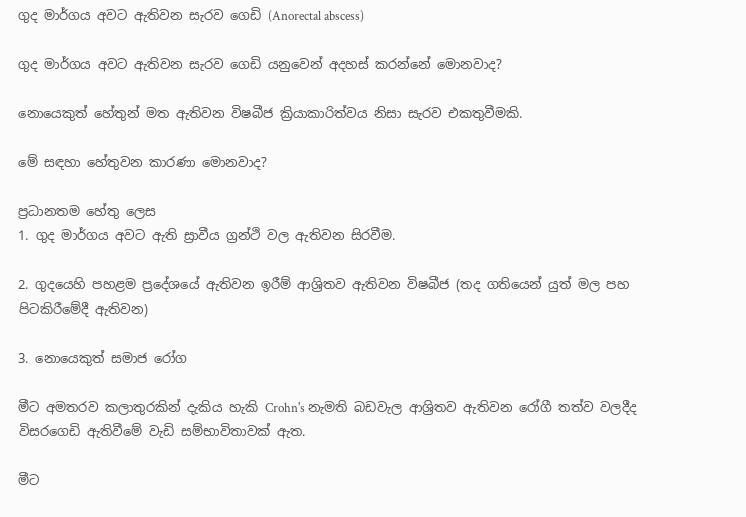ගුද මාර්ගය අවට ඇතිවන සැරව ගෙඩි (Anorectal abscess)

ගුද මාර්ගය අවට ඇතිවන සැරව ගෙඩි යනුවෙන් අදහස් කරන්නේ මොනවාද?

නොයෙකුත් හේතුන් මත ඇතිවන විෂබීජ ක්‍රියාකාරිත්වය නිසා සැරව එකතුවීමකි.

මේ සඳහා හේතුවන කාරණා මොනවාද?

ප්‍රධානතම හේතු ලෙස
1. ගුද මාර්ගය අවට ඇති ස්‍රාවීය ග්‍රන්ථි වල ඇතිවන සිරවීම.

2. ගුදයෙහි පහළම ප්‍රදේශයේ ඇතිවන ඉරීම් ආශ්‍රිතව ඇතිවන විෂබීජ (තද ගතියෙන් යුත් මල පහ පිටකිරීමේදී ඇතිවන)

3. නොයෙකුත් සමාජ රෝග

මීට අමතරව කලාතුරකින් දැකිය හැකි Crohn's නැමති බඩවැල ආශ්‍රිතව ඇතිවන රෝගී තත්ව වලදීද විසරගෙඩි ඇතිවීමේ වැඩි සම්භාවිතාවක් ඇත.

මීට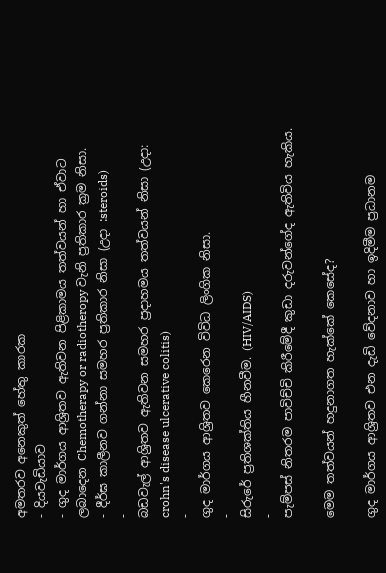අමතරව අනෙකුත් හේතු කාරක
- දියවැඩියාව
- ගුද මාර්ගය ආශ්‍රිතව ඇතිවන පිළිකාමය තත්වයන් හා ඒවාට ලබාදෙන Chemotherapy or radiotheropy වැනි ප්‍රතිකාර ක්‍රම නිසා.
- දීර්ඝ කාලීනව ගන්නා සමහර ප්‍රතිකාර නිසා (උදා :steroids)
-
බඩවැල් ආශ්‍රිතව ඇතිවන සමහර ප්‍රදාහමය තත්වයන් නිසා (උදා: crohn's disease ulcerative colitis)
-
ගුද මාර්ගය ආශ්‍රිතව කෙරෙන විවිධ ලිංගික නිසා.
-
සිරුරේ ප්‍රතිශක්තිය හීනවීම. (HIV/AIDS)
-
පැම්පස් නිතරම පාවිච්චි කිරීමේදී කුඩා දරුවන්ගේද ඇතිවිය හැකිය.

මෙම තත්වයන් හදුනාගත හැක්කේ කෙසේද?

ගුද මාර්ගය ආශ්‍රිතව එන දැඩි වේදනාව හා ඉදිමීම ප්‍රධානම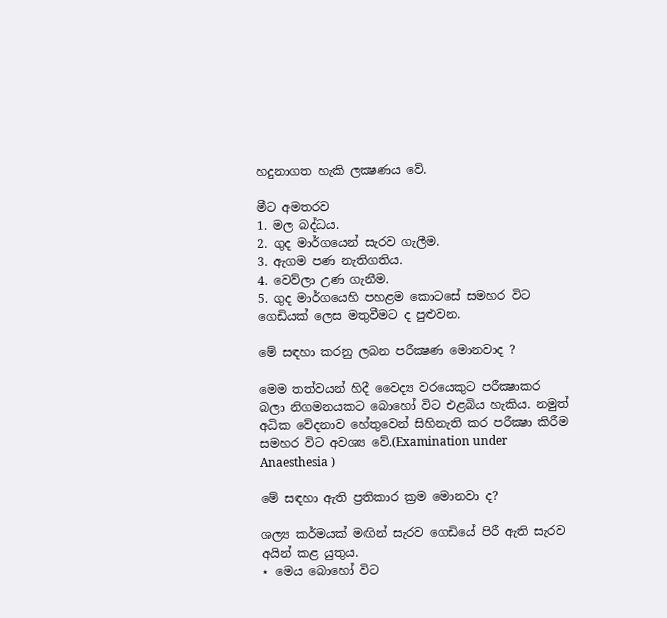හදුනාගත හැකි ලක්‍ෂණය වේ.

මීට අමතරව
1. මල බද්ධය.
2. ගුද මාර්ගයෙන් සැරව ගැලීම.
3. ඇගම පණ නැතිගතිය.
4. වෙව්ලා උණ ගැනීම.
5. ගුද මාර්ගයෙහි පහළම කොටසේ සමහර විට ගෙඩියක් ලෙස මතුවීමට ද පුළුවන.

මේ සඳහා කරනු ලබන පරීක්‍ෂණ මොනවාද ?

මෙම තත්වයන් හිදී වෛද්‍ය වරයෙකුට පරීක්‍ෂාකර බලා නිගමනයකට බොහෝ විට එළබිය හැකිය. නමුත් අධික වේදනාව හේතුවෙන් සිහිනැති කර පරීක්‍ෂා කිරීම සමහර විට අවශ්‍ය වේ.(Examination under Anaesthesia )

මේ සඳහා ඇති ප්‍රතිකාර ක්‍රම මොනවා ද?

ශල්‍ය කර්මයක් මඟින් සැරව ගෙඩියේ පිරී ඇති සැරව අයින් කළ යුතුය.
⋆ මෙය බොහෝ විට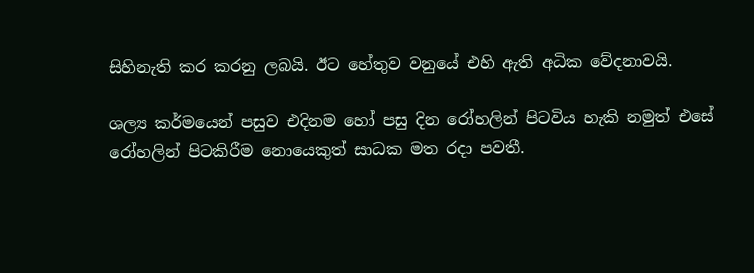සිහිනැති කර කරනු ලබයි. ඊට හේතුව වනුයේ එහි ඇති අධික වේදනාවයි.

ශල්‍ය කර්මයෙන් පසුව එදිනම හෝ පසු දින රෝහලින් පිටවිය හැකි නමුත් එසේ රෝහලින් පිටකිරීම නොයෙකුත් සාධක මත රදා පවතී.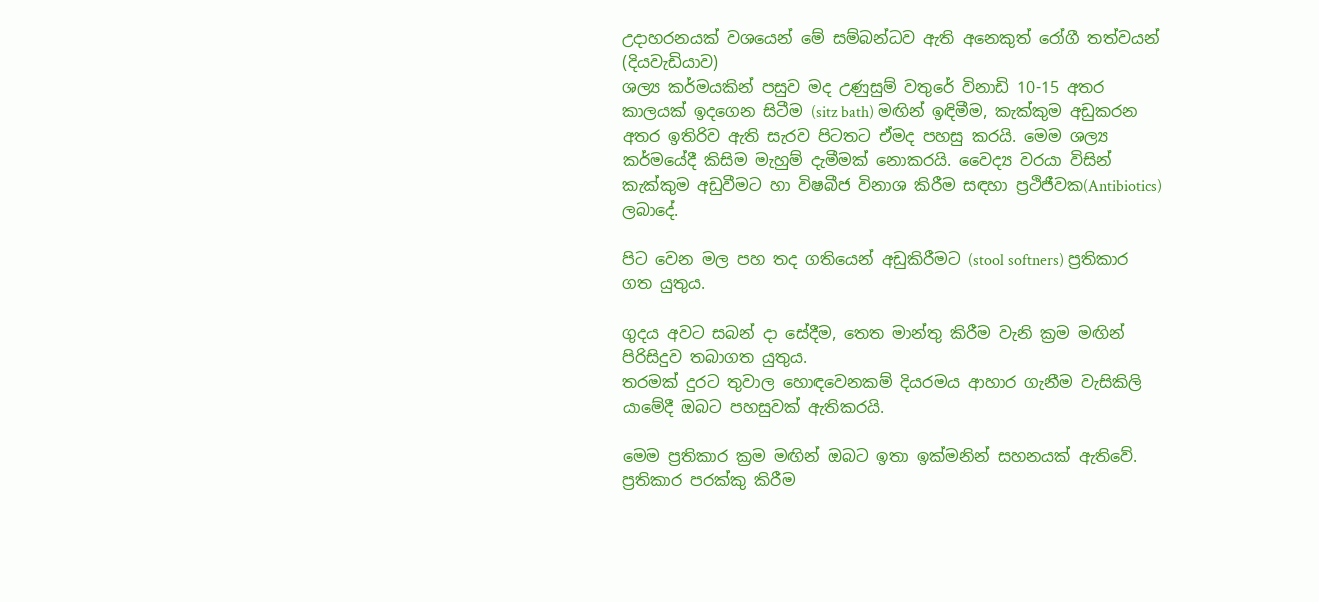උදාහරනයක් වශයෙන් මේ සම්බන්ධව ඇති අනෙකුත් රෝගී තත්වයන් (දියවැඩියාව)
ශල්‍ය කර්මයකින් පසුව මද උණුසුම් වතුරේ විනාඩි 10-15 අතර කාලයක් ඉදගෙන සිටීම (sitz bath) මඟින් ඉඳිමීම, කැක්කුම අඩුකරන අතර ඉතිරිව ඇති සැරව පිටතට ඒමද පහසු කරයි. මෙම ශල්‍ය කර්මයේදී කිසිම මැහුම් දැමීමක් නොකරයි. වෛද්‍ය වරයා විසින් කැක්කුම අඩුවීමට හා විෂබීජ විනාශ කිරීම සඳහා ප්‍රථිජීවක(Antibiotics) ලබාදේ.

පිට වෙන මල පහ තද ගතියෙන් අඩුකිරීමට (stool softners) ප්‍රතිකාර ගත යුතුය.

ගුදය අවට සබන් දා සේදීම, තෙත මාන්තු කිරීම වැනි ක්‍රම මඟින් පිරිසිදුව තබාගත යුතුය.
තරමක් දුරට තුවාල හොඳවෙනකම් දියරමය ආහාර ගැනීම වැසිකිලි යාමේදී ඔබට පහසුවක් ඇතිකරයි.

මෙම ප්‍රතිකාර ක්‍රම මඟින් ඔබට ඉතා ඉක්මනින් සහනයක් ඇතිවේ.
ප්‍රතිකාර පරක්කු කිරීම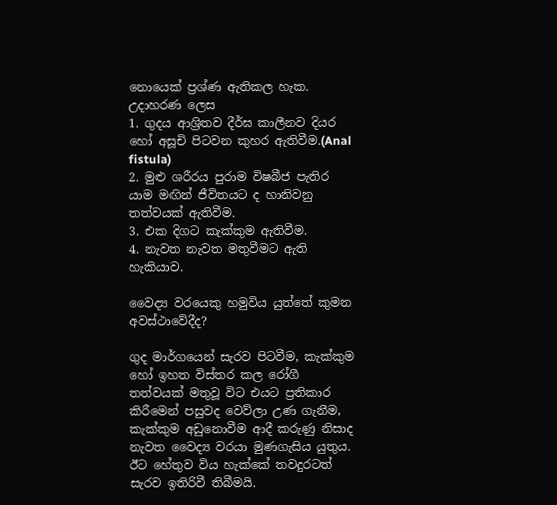නොයෙක් ප්‍රශ්ණ ඇතිකල හැක.
උදාහරණ ලෙස
1. ගුදය ආශ්‍රිතව දීර්ඝ කාලීනව දියර හෝ අසූචි පිටවන කුහර ඇතිවීම.(Anal fistula)
2. මුළු ශරීරය පුරාම විෂබීජ පැතිර යාම මඟින් ජීවිතයට ද හානිවනු තත්වයක් ඇතිවීම.
3. එක දිගට කැක්කුම ඇතිවීම.
4. නැවත නැවත මතුවීමට ඇති හැකියාව.

වෛද්‍ය වරයෙකු හමුවිය යුත්තේ කුමන අවස්ථාවේදීද?

ගුද මාර්ගයෙන් සැරව පිටවීම, කැක්කුම හෝ ඉහත විස්තර කල රෝගී තත්වයක් මතුවූ විට එයට ප්‍රතිකාර කිරීමෙන් පසුවද වෙව්ලා උණ ගැනීම, කැක්කුම අඩුනොවීම ආදී කරුණු නිසාද නැවත වෛද්‍ය වරයා මුණගැසිය යුතුය. ඊට හේතුව විය හැක්කේ තවදුරටත් සැරව ඉතිරිවී තිබීමයි.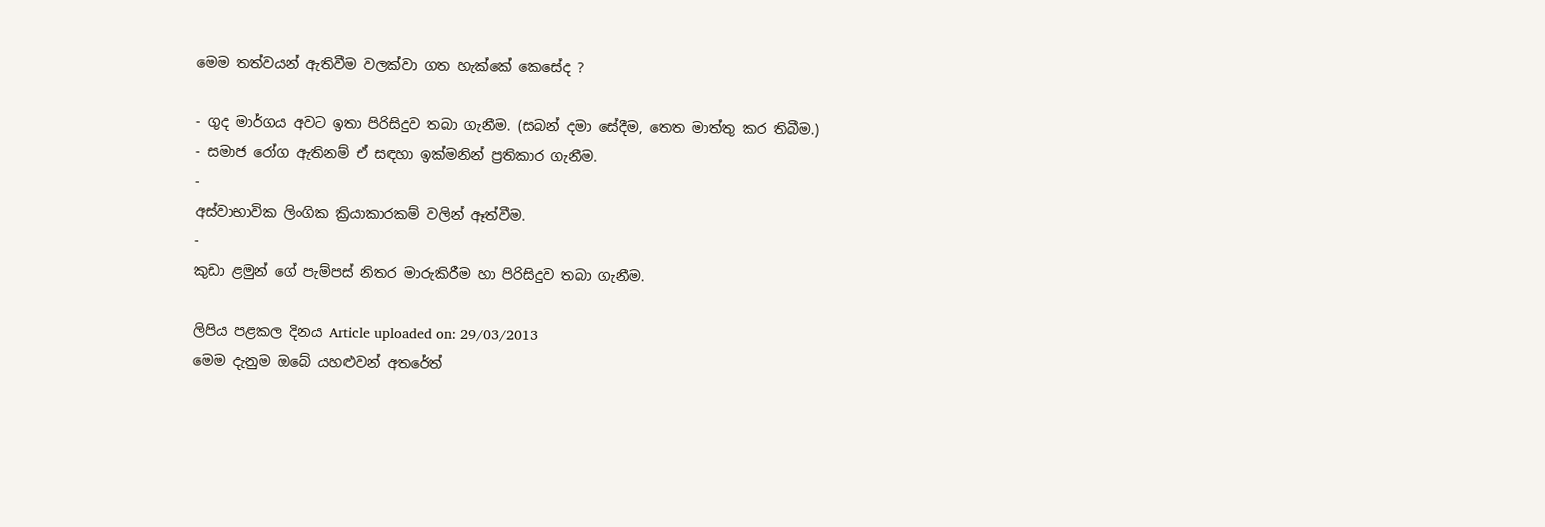මෙම තත්වයන් ඇතිවීම වලක්වා ගත හැක්කේ කෙසේද ?

- ගුද මාර්ගය අවට ඉතා පිරිසිදුව තබා ගැනීම. (සබන් දමා සේදීම, තෙත මාත්තු කර තිබීම.)
- සමාජ රෝග ඇතිනම් ඒ සඳහා ඉක්මනින් ප්‍රතිකාර ගැනීම.
-
අස්වාභාවික ලිංගික ක්‍රියාකාරකම් වලින් ඈත්වීම.
-
කුඩා ළමුන් ගේ පැම්පස් නිතර මාරුකිරීම හා පිරිසිදුව තබා ගැනීම.

ලිපිය පළකල දිනය Article uploaded on: 29/03/2013
මෙම දැනුම ඔබේ යහළුවන් අතරේත්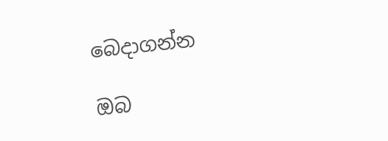බෙදාගන්න

ඔබ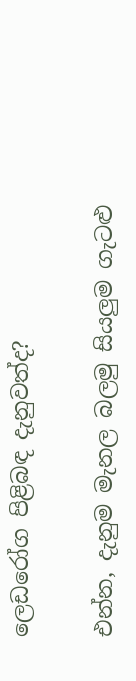ලෙඩරෝග පිළිබඳ දැනුවත්ද?

එන්න, දැනුම මැනල බලමු සියලුම ගැටළු